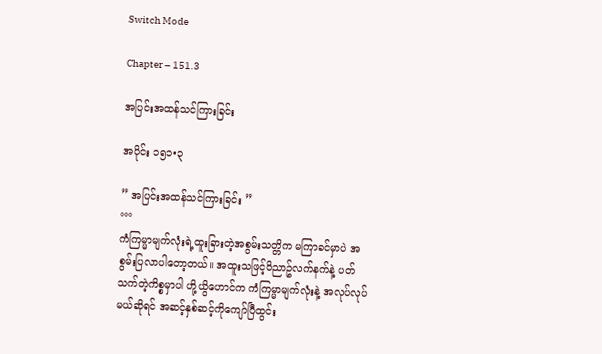Switch Mode

Chapter – 151.3

အပြင်းအထန်သင်ကြားခြင်း

အပိုင်း ၁၅၁•၃

” အပြင်းအထန်သင်ကြားခြင်း ”
°°°
ကံကြမ္မာမျက်လုံးရဲ့ထူးခြားတဲ့အစွမ်းသတ္တိက မကြာခင်မှာပဲ အစွမ်းပြလာပါတော့တယ်။ အထူးသဖြင့်၀ိညာဥ်လက်နက်နဲ့ ပတ်သက်တဲ့ကိစ္စမှာပါ ဟို့ယွိဟောင်က ကံကြမ္မာမျက်လုံးနဲ့ အလုပ်လုပ်မယ်ဆိုရင် အဆင့်နှစ်ဆင့်ကိုကျော်ပြီထွင်း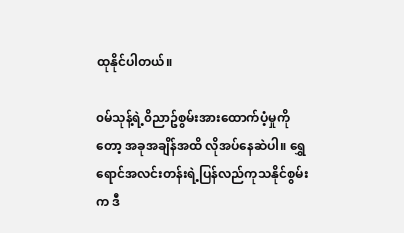ထုနိုင်ပါတယ်။

၀မ်သုန့်ရဲ့၀ိညာဥ်စွမ်းအားထောက်ပံ့မှုကိုတော့ အခုအချိန်အထိ လိုအပ်နေဆဲပါ။ ရွှေရောင်အလင်းတန်းရဲ့ပြန်လည်ကုသနိုင်စွမ်းက ဒီ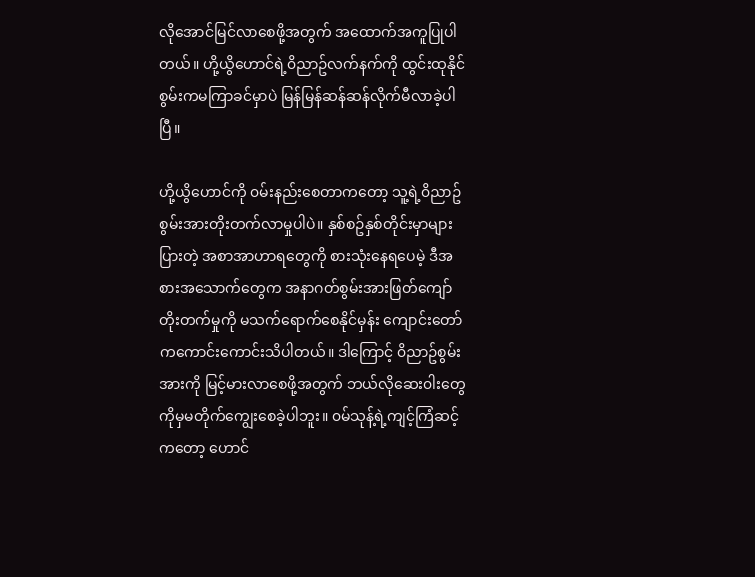လိုအောင်မြင်လာစေဖို့အတွက် အထောက်အကူပြုပါတယ်။ ဟို့ယွိဟောင်ရဲ့၀ိညာဥ်လက်နက်ကို ထွင်းထုနိုင်စွမ်းကမကြာခင်မှာပဲ မြန်မြန်ဆန်ဆန်လိုက်မီလာခဲ့ပါပြီ။

ဟို့ယွိဟောင်ကို ၀မ်းနည်းစေတာကတော့ သူ့ရဲ့၀ိညာဥ်စွမ်းအားတိုးတက်လာမှုပါပဲ။ နှစ်စဥ်နှစ်တိုင်းမှာများပြားတဲ့ အစာအာဟာရတွေကို စားသုံးနေရပေမဲ့ ဒီအစားအသောက်တွေက အနာဂတ်စွမ်းအားဖြတ်ကျော်တိုးတက်မှုကို မသက်ရောက်စေနိုင်မှန်း ကျောင်းတော်ကကောင်းကောင်းသိပါတယ်။ ဒါကြောင့် ၀ိညာဥ်စွမ်းအားကို မြင့်မားလာစေဖို့အတွက် ဘယ်လိုဆေး၀ါးတွေကိုမှမတိုက်ကျွေးစေခဲ့ပါဘူး။ ၀မ်သုန့်ရဲ့ကျင့်ကြံဆင့်ကတော့ ဟောင်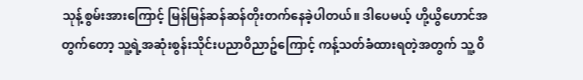သုန့်စွမ်းအားကြောင့် မြန်မြန်ဆန်ဆန်တိုးတက်နေခဲ့ပါတယ်။ ဒါပေမယ့် ဟို့ယွိဟောင်အတွက်တော့ သူ့ရဲ့အဆုံးစွန်းသိုင်းပညာ၀ိညာဥ်ကြောင့် ကန့်သတ်ခံထားရတဲ့အတွက် သူ့ ၀ိ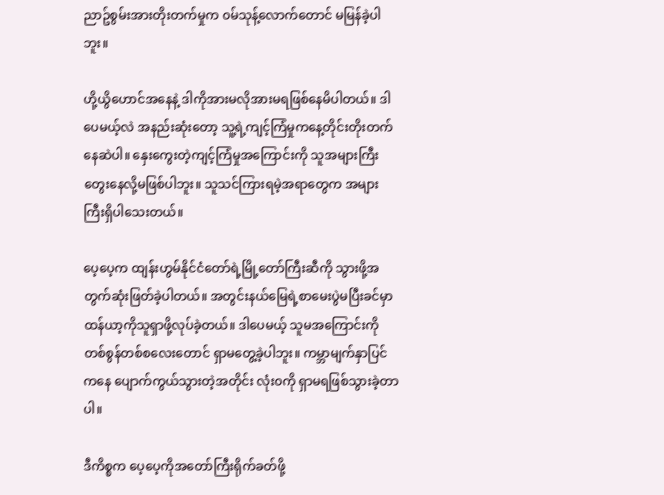ညာဥ်စွမ်းအားတိုးတက်မှုက ၀မ်သုန့်လောက်တောင် မမြန်ခဲ့ပါဘူး။

ဟို့ယွိဟောင်အနေနဲ့ ဒါကိုအားမလိုအားမရဖြစ်နေမိပါတယ်။ ဒါပေမယ့်လဲ အနည်းဆုံးတော့ သူ့ရဲ့ကျင့်ကြံမှုကနေ့တိုင်းတိုးတက်နေဆဲပါ။ နှေးကွေးတဲ့ကျင့်ကြံမှုအကြောင်းကို သူအများကြီး တွေးနေလို့မဖြစ်ပါဘူး။ သူသင်ကြားရမဲ့အရာတွေက အများကြီးရှိပါသေးတယ်။

ပေ့ပေ့က ထျန်းဟွမ်နိုင်ငံတော်ရဲ့မြို့တော်ကြီးဆီကို သွားဖို့အတွက်ဆုံးဖြတ်ခဲ့ပါတယ်။ အတွင်းနယ်မြေရဲ့စာမေးပွဲမပြီးခင်မှာ ထန်ယာ့ကိုသူရှာဖို့လုပ်ခဲ့တယ်။ ဒါပေမယ့် သူမအကြောင်းကို တစ်စွန်တစ်စလေးတောင် ရှာမတွေ့ခဲ့ပါဘူး။ ကမ္ဘာမျက်နှာပြင်ကနေ ပျောက်ကွယ်သွားတဲ့အတိုင်း လုံး၀ကို ရှာမရဖြစ်သွားခဲ့တာပါ။

ဒီကိစ္စက ပေ့ပေ့ကိုအတော်ကြီးရိုက်ခတ်ဖို့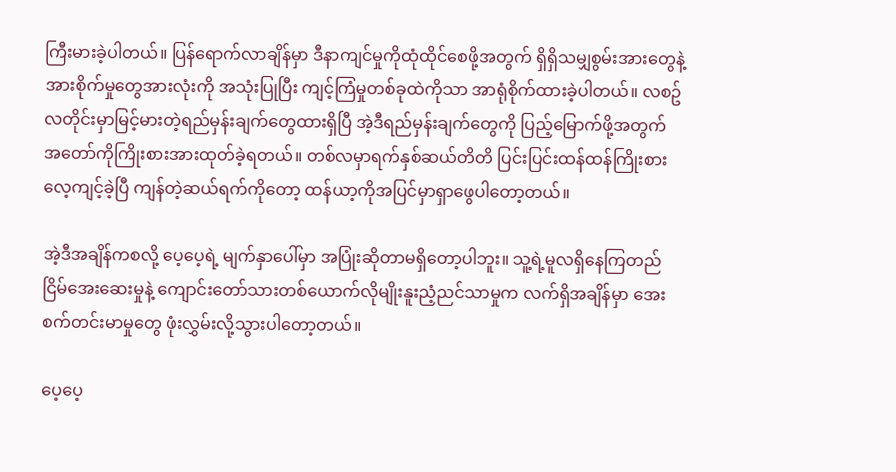ကြီးမားခဲ့ပါတယ်။ ပြန်ရောက်လာချိန်မှာ ဒီနာကျင်မှုကိုထုံထိုင်စေဖို့အတွက် ရှိရှိသမျှစွမ်းအားတွေနဲ့ အားစိုက်မှုတွေအားလုံးကို အသုံးပြုပြီး ကျင့်ကြံမှုတစ်ခုထဲကိုသာ အာရုံစိုက်ထားခဲ့ပါတယ်။ လစဥ်လတိုင်းမှာမြင့်မားတဲ့ရည်မှန်းချက်တွေထားရှိပြီ အဲ့ဒီရည်မှန်းချက်တွေကို ပြည့်မြောက်ဖို့အတွက် အတော်ကိုကြိုးစားအားထုတ်ခဲ့ရတယ်။ တစ်လမှာရက်နှစ်ဆယ်တိတိ ပြင်းပြင်းထန်ထန်ကြိုးစားလေ့ကျင့်ခဲ့ပြီ ကျန်တဲ့ဆယ်ရက်ကိုတော့ ထန်ယာ့ကိုအပြင်မှာရှာဖွေပါတော့တယ်။

အဲ့ဒီအချိန်ကစလို့ ပေ့ပေ့ရဲ့ မျက်နှာပေါ်မှာ အပြုံးဆိုတာမရှိတော့ပါဘူး။ သူ့ရဲ့မူလရှိနေကြတည်ငြိမ်အေးဆေးမှုနဲ့ ကျောင်းတော်သားတစ်ယောက်လိုမျိုးနူးညံ့ညင်သာမှုက လက်ရှိအချိန်မှာ အေးစက်တင်းမာမှုတွေ ဖုံးလွှမ်းလို့သွားပါတော့တယ်။

ပေ့ပေ့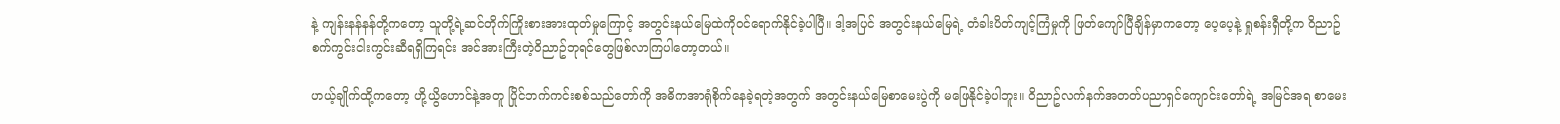နဲ့ ကျန်းနန်နန်တို့ကတော့ သူတို့ရဲ့ဆင်တိုက်ကြိုးစားအားထုတ်မှုကြောင့် အတွင်းနယ်မြေထဲကို၀င်ရောက်နိုင်ခဲ့ပါပြီ။ ဒါ့အပြင် အတွင်းနယ်မြေရဲ့ တံခါးပိတ်ကျင့်ကြံမှုကို ဖြတ်ကျော်ပြီချိန်မှာကတော့ ပေ့ပေ့နဲ့ ရှုစန်းရှီတို့က ၀ိညာဥ်စက်ကွင်းငါးကွင်းဆီရရှိကြရင်း အင်အားကြီးတဲ့၀ိညာဥ်ဘုရင်တွေဖြစ်လာကြပါတော့တယ်။

ဟယ့်ချိုက်ထို့ကတော့ ဟို့ယွိဟောင်နဲ့အတူ ပြိုင်ဘက်ကင်းစစ်သည်တော်ကို အဓိကအာရုံစိုက်နေခဲ့ရတဲ့အတွက် အတွင်းနယ်မြေစာမေးပွဲကို မဖြေနိုင်ခဲ့ပါဘူး။ ၀ိညာဥ်လက်နက်အတတ်ပညာရှင်ကျောင်းတော်ရဲ့ အမြင်အရ စာမေး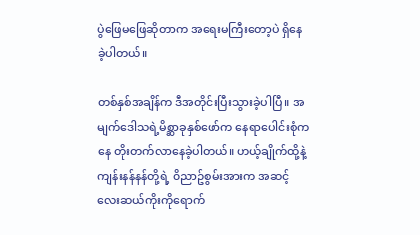ပွဲဖြေမဖြေဆိုတာက အရေးမကြီးတော့ပဲ ရှိနေခဲ့ပါတယ်။

တစ်နှစ်အချိန်က ဒီအတိုင်းပြီးသွားခဲ့ပါပြီ။ အမျက်ဒေါသရဲ့မိစ္ဆာခုနှစ်ဖော်က နေရာပေါင်းစုံကနေ တိုးတက်လာနေခဲ့ပါတယ်။ ဟယ့်ချိုက်ထို့နဲ့ ကျန်းနန်နန်တို့ရဲ့ ၀ိညာဥ်စွမ်းအားက အဆင့်လေးဆယ်ကိုးကိုရောက်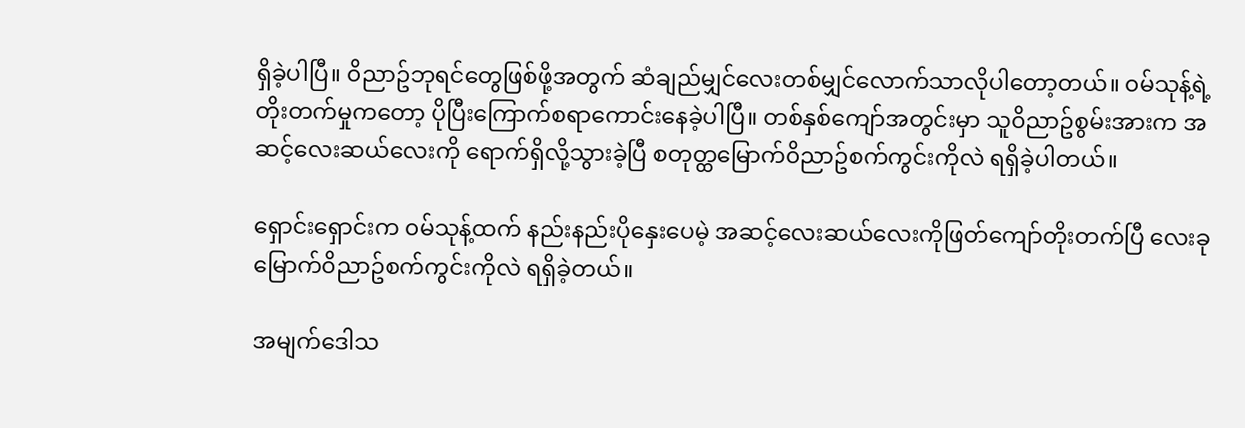ရှိခဲ့ပါပြီ။ ၀ိညာဥ်ဘုရင်တွေဖြစ်ဖို့အတွက် ဆံချည်မျှင်လေးတစ်မျှင်လောက်သာလိုပါတော့တယ်။ ၀မ်သုန့်ရဲ့တိုးတက်မှုကတော့ ပိုပြီးကြောက်စရာကောင်းနေခဲ့ပါပြီ။ တစ်နှစ်ကျော်အတွင်းမှာ သူ၀ိညာဥ်စွမ်းအားက အဆင့်လေးဆယ်လေးကို ရောက်ရှိလို့သွားခဲ့ပြီ စတုတ္ထမြောက်၀ိညာဥ်စက်ကွင်းကိုလဲ ရရှိခဲ့ပါတယ်။

ရှောင်းရှောင်းက ၀မ်သုန့်ထက် နည်းနည်းပိုနှေးပေမဲ့ အဆင့်လေးဆယ်လေးကိုဖြတ်ကျော်တိုးတက်ပြီ လေးခုမြောက်၀ိညာဥ်စက်ကွင်းကိုလဲ ရရှိခဲ့တယ်။

အမျက်ဒေါသ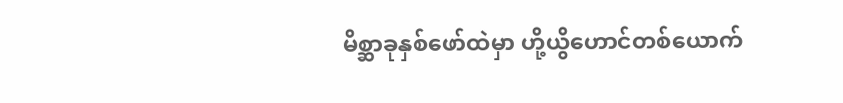မိစ္ဆာခုနှစ်ဖော်ထဲမှာ ဟို့ယွိဟောင်တစ်ယောက်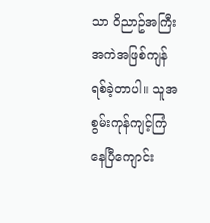သာ ၀ိညာဥ်အကြီးအကဲအဖြစ်ကျန်ရစ်ခဲ့တာပါ။ သူအစွမ်းကုန်ကျင့်ကြံနေပြီကျောင်း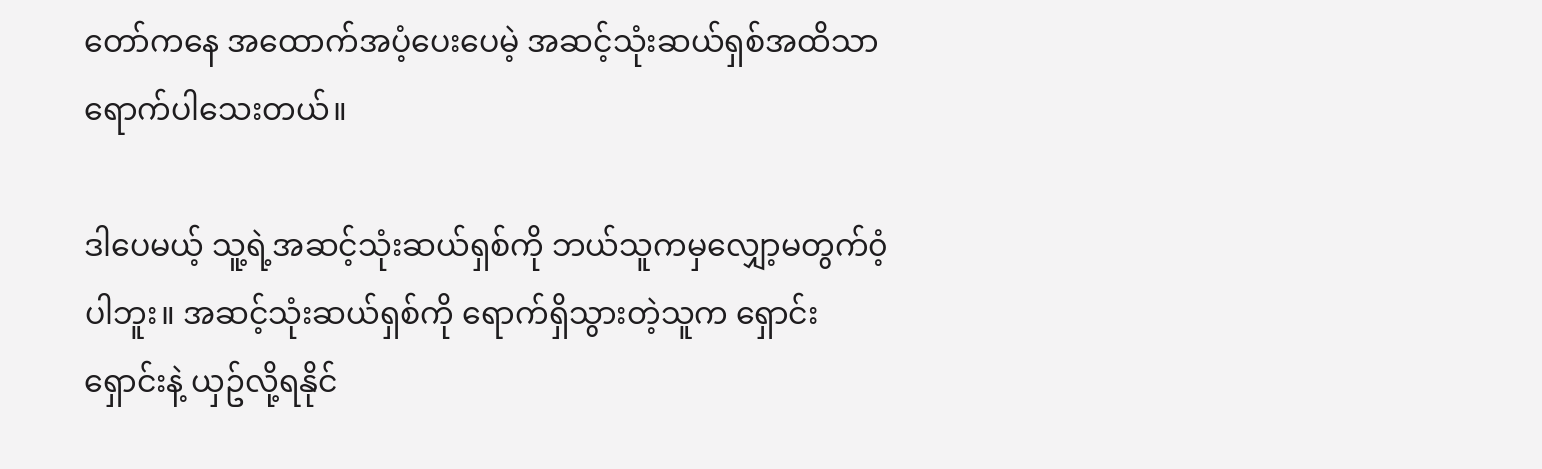တော်ကနေ အထောက်အပံ့ပေးပေမဲ့ အဆင့်သုံးဆယ်ရှစ်အထိသာ ရောက်ပါသေးတယ်။

ဒါပေမယ့် သူ့ရဲ့အဆင့်သုံးဆယ်ရှစ်ကို ဘယ်သူကမှလျှော့မတွက်၀ံ့ပါဘူး။ အဆင့်သုံးဆယ်ရှစ်ကို ရောက်ရှိသွားတဲ့သူက ရှောင်းရှောင်းနဲ့ ယှဥ်လို့ရနိုင်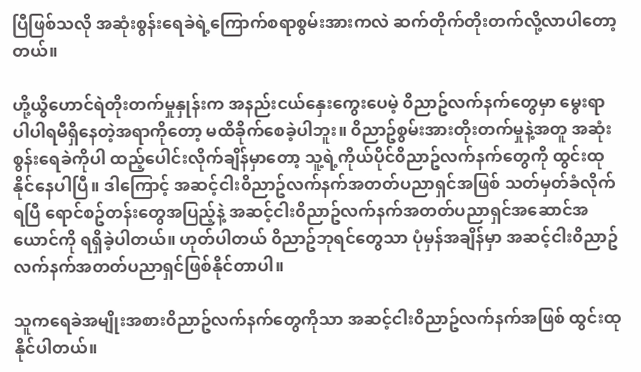ပြီဖြစ်သလို အဆုံးစွန်းရေခဲရဲ့ကြောက်စရာစွမ်းအားကလဲ ဆက်တိုက်တိုးတက်လို့လာပါတော့တယ်။

ဟို့ယွိဟောင်ရဲတိုးတက်မှုနှုန်းက အနည်းငယ်နှေးကွေးပေမဲ့ ၀ိညာဥ်လက်နက်တွေမှာ မွေးရာပါပါရမီရှိနေတဲ့အရာကိုတော့ မထိခိုက်စေခဲ့ပါဘူး။ ၀ိညာဥ်စွမ်းအားတိုးတက်မှုနဲ့အတူ အဆုံးစွန်းရေခဲကိုပါ ထည့်ပေါင်းလိုက်ချိန်မှာတော့ သူ့ရဲ့ကိုယ်ပိုင်၀ိညာဥ်လက်နက်တွေကို ထွင်းထုနိုင်နေပါပြီ။ ဒါကြောင့် အဆင့်ငါး၀ိညာဥ်လက်နက်အတတ်ပညာရှင်အဖြစ် သတ်မှတ်ခံလိုက်ရပြီ ရောင်စဥ်တန်းတွေအပြည့်နဲ့ အဆင့်ငါး၀ိညာဥ်လက်နက်အတတ်ပညာရှင်အဆောင်အယောင်ကို ရရှိခဲ့ပါတယ်။ ဟုတ်ပါတယ် ၀ိညာဥ်ဘုရင်တွေသာ ပုံမှန်အချိန်မှာ အဆင့်ငါး၀ိညာဥ်လက်နက်အတတ်ပညာရှင်ဖြစ်နိုင်တာပါ။

သူကရေခဲအမျိုးအစား၀ိညာဥ်လက်နက်တွေကိုသာ အဆင့်ငါး၀ိညာဥ်လက်နက်အဖြစ် ထွင်းထုနိုင်ပါတယ်။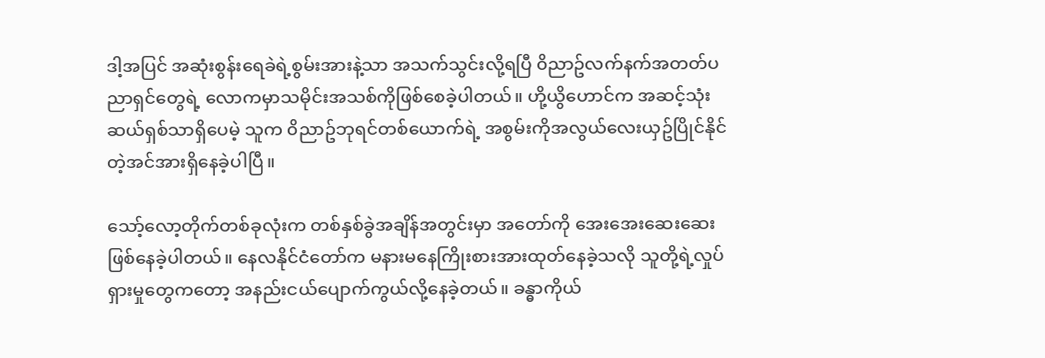ဒါ့အပြင် အဆုံးစွန်းရေခဲရဲ့စွမ်းအားနဲ့သာ အသက်သွင်းလို့ရပြီ ၀ိညာဥ်လက်နက်အတတ်ပညာရှင်တွေရဲ့ လောကမှာသမိုင်းအသစ်ကိုဖြစ်စေခဲ့ပါတယ်။ ဟို့ယွိဟောင်က အဆင့်သုံးဆယ်ရှစ်သာရှိပေမဲ့ သူက ၀ိညာဥ်ဘုရင်တစ်ယောက်ရဲ့ အစွမ်းကိုအလွယ်လေးယှဥ်ပြိုင်နိုင်တဲ့အင်အားရှိနေခဲ့ပါပြီ။

သော့်လော့တိုက်တစ်ခုလုံးက တစ်နှစ်ခွဲအချိန်အတွင်းမှာ အတော်ကို အေးအေးဆေးဆေးဖြစ်နေခဲ့ပါတယ်။ နေလနိုင်ငံတော်က မနားမနေကြိုးစားအားထုတ်နေခဲ့သလို သူတို့ရဲ့လှုပ်ရှားမှုတွေကတော့ အနည်းငယ်ပျောက်ကွယ်လို့နေခဲ့တယ်။ ခန္ဓာကိုယ်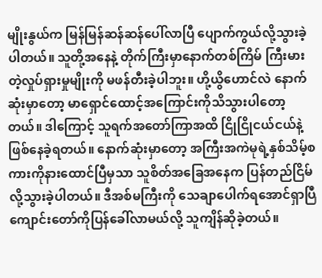မျိုးနွယ်က မြန်မြန်ဆန်ဆန်ပေါ်လာပြီ ပျောက်ကွယ်လို့သွားခဲ့ပါတယ်။ သူတို့အနေနဲ့ တိုက်ကြီးမှာနောက်တစ်ကြိမ် ကြီးမားတဲ့လှုပ်ရှားမှုမျိုးကို မဖန်တီးခဲ့ပါဘူး။ ဟို့ယွိဟောင်လဲ နောက်ဆုံးမှာတော့ မာရှောင်ထောင့်အကြောင်းကိုသိသွားပါတော့တယ်။ ဒါကြောင့် သူရက်အတော်ကြာအထိ ငြိုငြိုငယ်ငယ်နဲ့ဖြစ်နေခဲ့ရတယ်။ နောက်ဆုံးမှာတော့ အကြီးအကဲမုရဲ့နှစ်သိမ့်စကားကိုနားထောင်ပြီမှသာ သူစိတ်အခြေအနေက ပြန်တည်ငြိမ်လို့သွားခဲ့ပါတယ်။ ဒီအစ်မကြီးကို သေချာပေါက်ရအောင်ရှာပြီ ကျောင်းတော်ကိုပြန်ခေါ်လာမယ်လို့ သူကျိန်ဆိုခဲ့တယ်။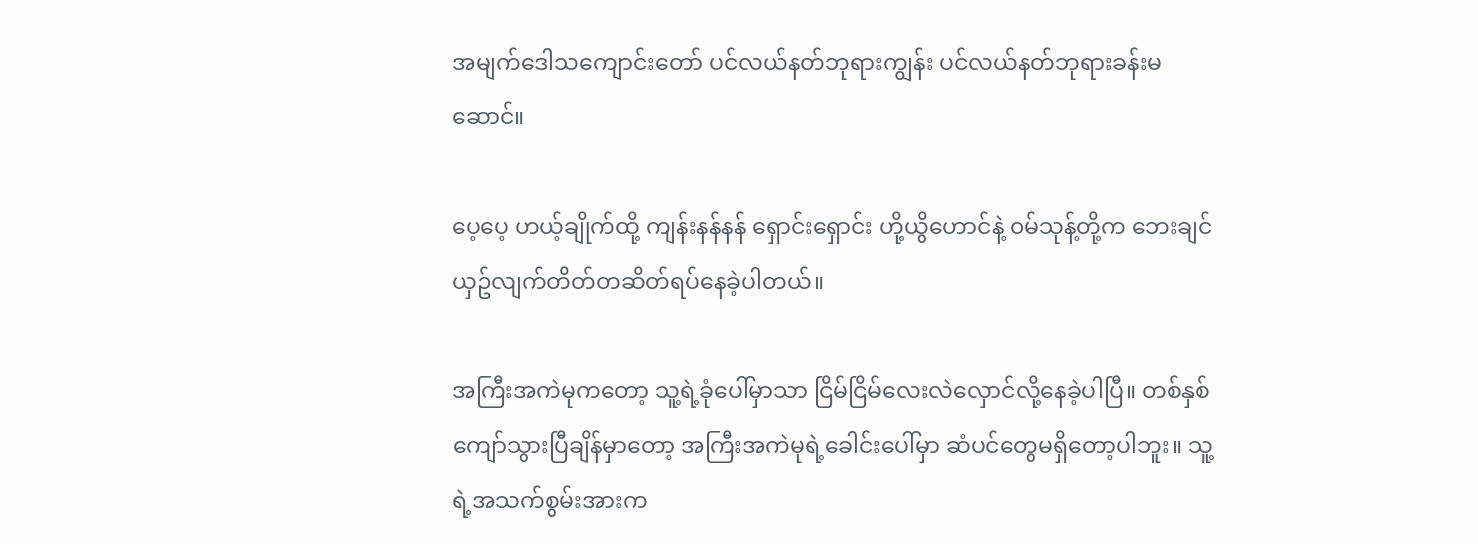အမျက်ဒေါသကျောင်းတော် ပင်လယ်နတ်ဘုရားကျွန်း ပင်လယ်နတ်ဘုရားခန်းမဆောင်။

ပေ့ပေ့ ဟယ့်ချိုက်ထို့ ကျန်းနန်နန် ရှောင်းရှောင်း ဟို့ယွိဟောင်နဲ့ ၀မ်သုန့်တို့က ဘေးချင်ယှဥ်လျက်တိတ်တဆိတ်ရပ်နေခဲ့ပါတယ်။

အကြီးအကဲမုကတော့ သူ့ရဲ့ခုံပေါ်မှာသာ ငြိမ်ငြိမ်လေးလဲလှောင်လို့နေခဲ့ပါပြီ။ တစ်နှစ်ကျော်သွားပြီချိန်မှာတော့ အကြီးအကဲမုရဲ့ခေါင်းပေါ်မှာ ဆံပင်တွေမရှိတော့ပါဘူး။ သူ့ရဲ့အသက်စွမ်းအားက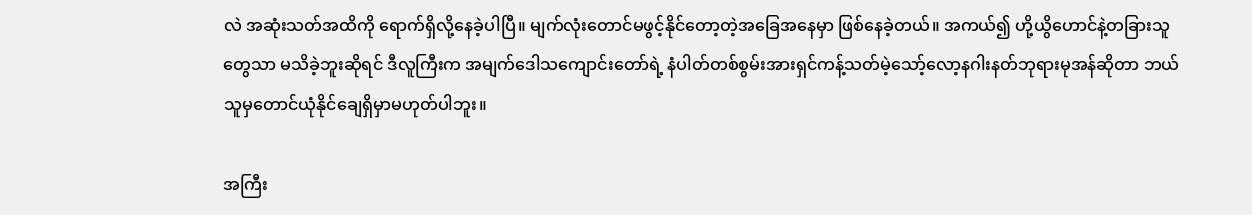လဲ အဆုံးသတ်အထိကို ရောက်ရှိလို့နေခဲ့ပါပြီ။ မျက်လုံးတောင်မဖွင့်နိုင်တော့တဲ့အခြေအနေမှာ ဖြစ်နေခဲ့တယ်။ အကယ်၍ ဟို့ယွိဟောင်နဲ့တခြားသူတွေသာ မသိခဲ့ဘူးဆိုရင် ဒီလူကြီးက အမျက်ဒေါသကျောင်းတော်ရဲ့ နံပါတ်တစ်စွမ်းအားရှင်ကန့်သတ်မဲ့သော့်လော့နဂါးနတ်ဘုရားမုအန်ဆိုတာ ဘယ်သူမှတောင်ယုံနိုင်ချေရှိမှာမဟုတ်ပါဘူး။

အကြီး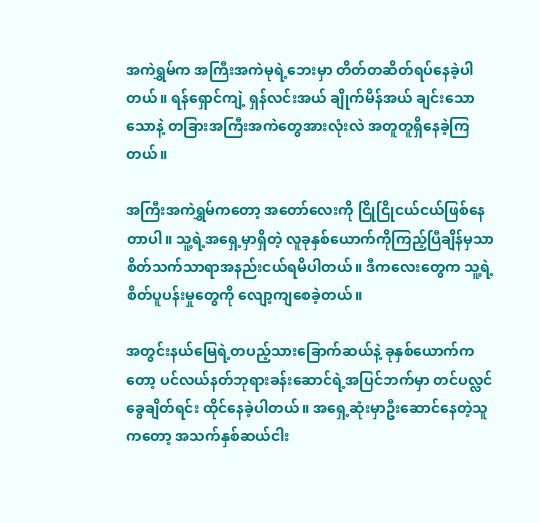အကဲရွှမ်က အကြီးအကဲမုရဲ့ဘေးမှာ တိတ်တဆိတ်ရပ်နေခဲ့ပါတယ်။ ရန်ရှောင်ကျဲ့ ရှန်လင်းအယ် ချိုက်မိန်အယ် ချင်းသောသောနဲ့ တခြားအကြီးအကဲတွေအားလုံးလဲ အတူတူရှိနေခဲ့ကြတယ်။

အကြီးအကဲရွှမ်ကတော့ အတော်လေးကို ငြိုငြိုငယ်ငယ်ဖြစ်နေတာပါ။ သူ့ရဲ့အရှေ့မှာရှိတဲ့ လူခုနှစ်ယောက်ကိုကြည့်ပြီချိန်မှသာ စိတ်သက်သာရာအနည်းငယ်ရမိပါတယ်။ ဒီကလေးတွေက သူ့ရဲ့စိတ်ပူပန်းမှုတွေကို လျော့ကျစေခဲ့တယ်။

အတွင်းနယ်မြေရဲ့တပည့်သားခြောက်ဆယ်နဲ့ ခုနှစ်ယောက်ကတော့ ပင်လယ်နတ်ဘုရားခန်းဆောင်ရဲ့အပြင်ဘက်မှာ တင်ပလ္လင်ခွေချိတ်ရင်း ထိုင်နေခဲ့ပါတယ်။ အရှေ့ဆုံးမှာဦးဆောင်နေတဲ့သူကတော့ အသက်နှစ်ဆယ်ငါး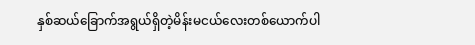နှစ်ဆယ်ခြောက်အရွယ်ရှိတဲ့မိန်းမငယ်လေးတစ်ယောက်ပါ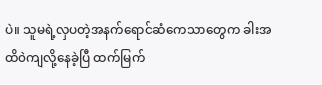ပဲ။ သူမရဲ့လှပတဲ့အနက်ရောင်ဆံကေသာတွေက ခါးအထိ၀ဲကျလို့နေခဲ့ပြီ ထက်မြက်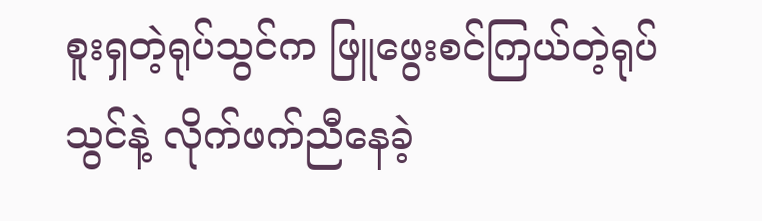စူးရှတဲ့ရုပ်သွင်က ဖြူဖွေးစင်ကြယ်တဲ့ရုပ်သွင်နဲ့ လိုက်ဖက်ညီနေခဲ့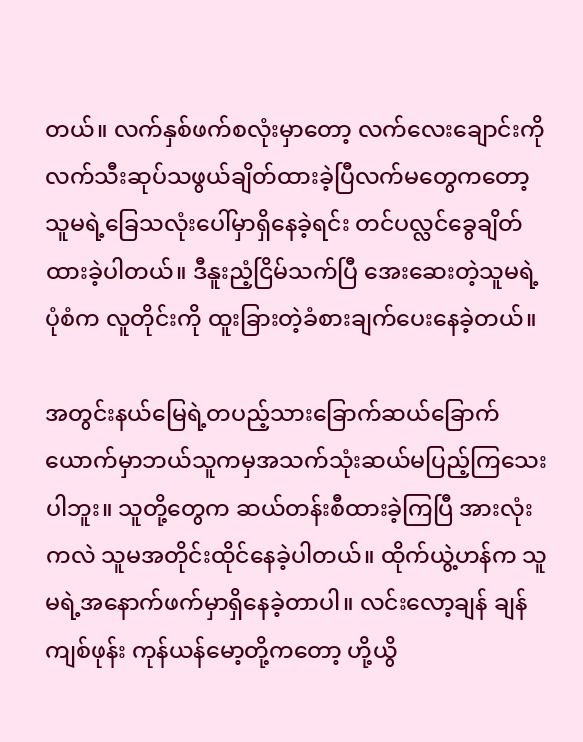တယ်။ လက်နှစ်ဖက်စလုံးမှာတော့ လက်လေးချောင်းကို လက်သီးဆုပ်သဖွယ်ချိတ်ထားခဲ့ပြီလက်မတွေကတော့ သူမရဲ့ခြေသလုံးပေါ်မှာရှိနေခဲ့ရင်း တင်ပလ္လင်ခွေချိတ်ထားခဲ့ပါတယ်။ ဒီနူးညံ့ငြိမ်သက်ပြီ အေးဆေးတဲ့သူမရဲ့ပုံစံက လူတိုင်းကို ထူးခြားတဲ့ခံစားချက်ပေးနေခဲ့တယ်။

အတွင်းနယ်မြေရဲ့တပည့်သားခြောက်ဆယ်ခြောက်ယောက်မှာဘယ်သူကမှအသက်သုံးဆယ်မပြည့်ကြသေးပါဘူး။ သူတို့တွေက ဆယ်တန်းစီထားခဲ့ကြပြီ အားလုံးကလဲ သူမအတိုင်းထိုင်နေခဲ့ပါတယ်။ ထိုက်ယွဲ့ဟန်က သူမရဲ့အနောက်ဖက်မှာရှိနေခဲ့တာပါ။ လင်းလော့ချန် ချန်ကျစ်ဖုန်း ကုန်ယန်မော့တို့ကတော့ ဟို့ယွိ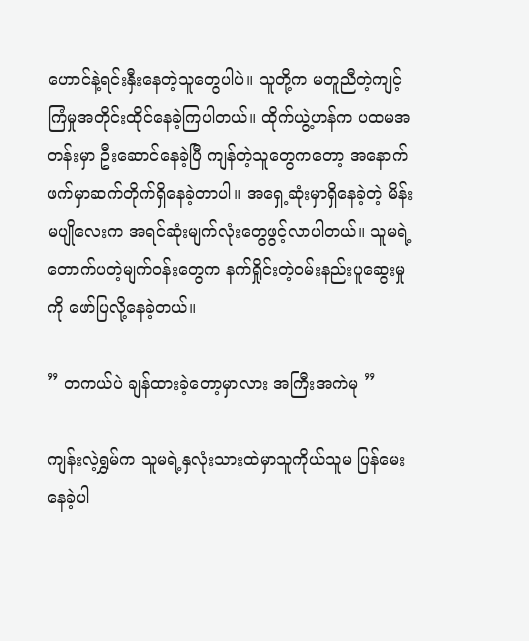ဟောင်နဲ့ရင်းနှီးနေတဲ့သူတွေပါပဲ။ သူတို့က မတူညီတဲ့ကျင့်ကြံမှုအတိုင်းထိုင်နေခဲ့ကြပါတယ်။ ထိုက်ယွဲ့ဟန်က ပထမအတန်းမှာ ဦးဆောင်နေခဲ့ပြီ ကျန်တဲ့သူတွေကတော့ အနောက်ဖက်မှာဆက်တိုက်ရှိနေခဲ့တာပါ။ အရှေ့ဆုံးမှာရှိနေခဲ့တဲ့ မိန်းမပျိုလေးက အရင်ဆုံးမျက်လုံးတွေဖွင့်လာပါတယ်။ သူမရဲ့ တောက်ပတဲ့မျက်၀န်းတွေက နက်ရှိုင်းတဲ့၀မ်းနည်းပူဆွေးမှုကို ဖော်ပြလို့နေခဲ့တယ်။

” တကယ်ပဲ ချန်ထားခဲ့တော့မှာလား အကြီးအကဲမု ”

ကျန်းလဲ့ရွှမ်က သူမရဲ့နှလုံးသားထဲမှာသူကိုယ်သူမ ပြန်မေးနေခဲ့ပါ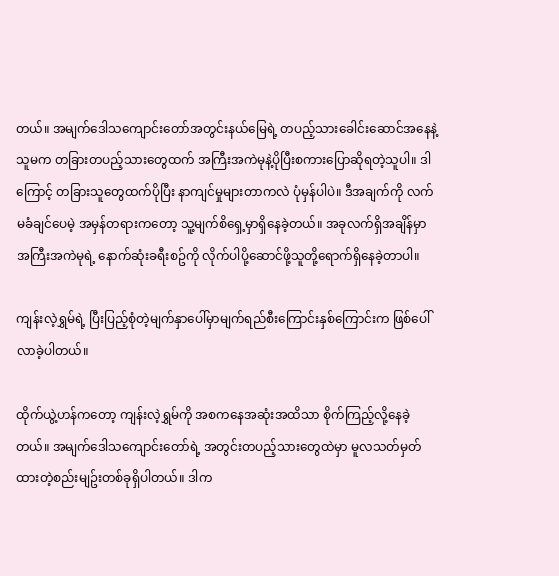တယ်။ အမျက်ဒေါသကျောင်းတော်အတွင်းနယ်မြေရဲ့ တပည့်သားခေါင်းဆောင်အနေနဲ့ သူမက တခြားတပည့်သားတွေထက် အကြီးအကဲမုနဲ့ပိုပြီးစကားပြောဆိုရတဲ့သူပါ။ ဒါကြောင့် တခြားသူတွေထက်ပိုပြီး နာကျင်မှုများတာကလဲ ပုံမှန်ပါပဲ။ ဒီအချက်ကို လက်မခံချင်ပေမဲ့ အမှန်တရားကတော့ သူ့မျက်စိရှေ့မှာရှိနေခဲ့တယ်။ အခုလက်ရှိအချိန်မှာ အကြီးအကဲမုရဲ့ နောက်ဆုံးခရီးစဥ်ကို လိုက်ပါပို့ဆောင်ဖို့သူတို့ရောက်ရှိနေခဲ့တာပါ။

ကျန်းလဲ့ရွှမ်ရဲ့ ပြီးပြည့်စုံတဲ့မျက်နှာပေါ်မှာမျက်ရည်စီးကြောင်းနှစ်ကြောင်းက ဖြစ်ပေါ်လာခဲ့ပါတယ်။

ထိုက်ယွဲ့ဟန်ကတော့ ကျန်းလဲ့ရွှမ်ကို အစကနေအဆုံးအထိသာ စိုက်ကြည့်လို့နေခဲ့တယ်။ အမျက်ဒေါသကျောင်းတော်ရဲ့ အတွင်းတပည့်သားတွေထဲမှာ မူလသတ်မှတ်ထားတဲ့စည်းမျဥ်းတစ်ခုရှိပါတယ်။ ဒါက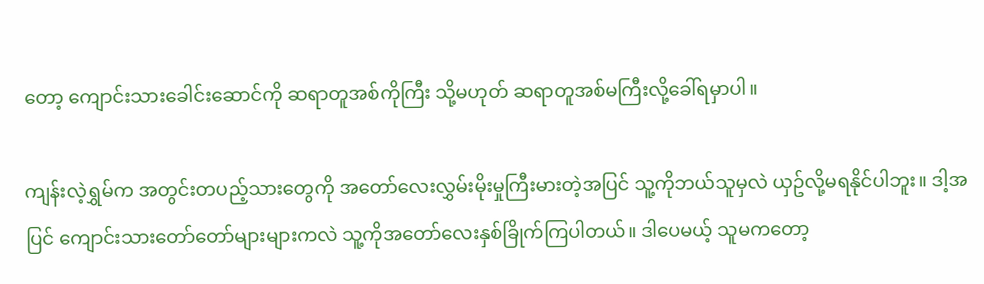တော့ ကျောင်းသားခေါင်းဆောင်ကို ဆရာတူအစ်ကိုကြီး သို့မဟုတ် ဆရာတူအစ်မကြီးလို့ခေါ်ရမှာပါ။

ကျန်းလဲ့ရွှမ်က အတွင်းတပည့်သားတွေကို အတော်လေးလွှမ်းမိုးမှုကြီးမားတဲ့အပြင် သူ့ကိုဘယ်သူမှလဲ ယှဥ်လို့မရနိုင်ပါဘူး။ ဒါ့အပြင် ကျောင်းသားတော်တော်များများကလဲ သူ့ကိုအတော်လေးနှစ်ခြိုက်ကြပါတယ်။ ဒါပေမယ့် သူမကတော့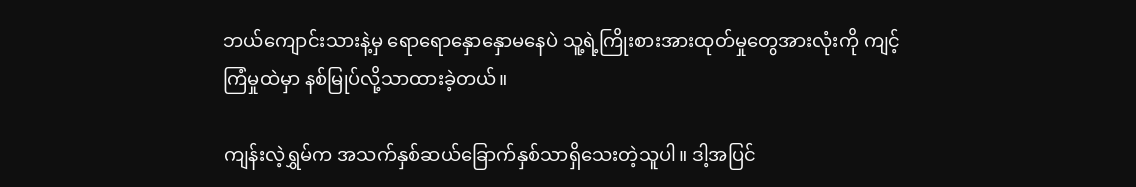ဘယ်ကျောင်းသားနဲ့မှ ရောရောနှောနှောမနေပဲ သူ့ရဲ့ကြိုးစားအားထုတ်မှုတွေအားလုံးကို ကျင့်ကြံမှုထဲမှာ နစ်မြုပ်လို့သာထားခဲ့တယ်။

ကျန်းလဲ့ရွှမ်က အသက်နှစ်ဆယ်ခြောက်နှစ်သာရှိသေးတဲ့သူပါ။ ဒါ့အပြင်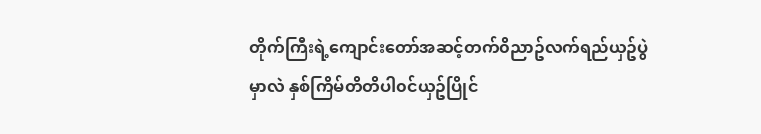တိုက်ကြီးရဲ့ကျောင်းတော်အဆင့်တက်၀ိညာဥ်လက်ရည်ယှဥ်ပွဲမှာလဲ နှစ်ကြိမ်တိတိပါ၀င်ယှဥ်ပြိုင်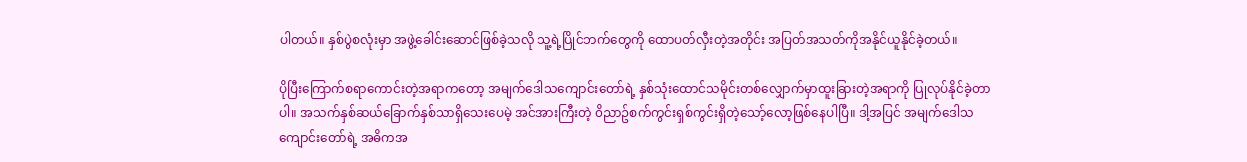ပါတယ်။ နှစ်ပွဲစလုံးမှာ အဖွဲ့ခေါင်းဆောင်ဖြစ်ခဲ့သလို သူ့ရဲ့ပြိုင်ဘက်တွေကို ထောပတ်လှီးတဲ့အတိုင်း အပြတ်အသတ်ကိုအနိုင်ယူနိုင်ခဲ့တယ်။

ပိုပြီးကြောက်စရာကောင်းတဲ့အရာကတော့ အမျက်ဒေါသကျောင်းတော်ရဲ့ နှစ်သုံးထောင်သမိုင်းတစ်လျှောက်မှာထူးခြားတဲ့အရာကို ပြုလုပ်နိုင်ခဲ့တာပါ။ အသက်နှစ်ဆယ်ခြောက်နှစ်သာရှိသေးပေမဲ့ အင်အားကြီးတဲ့ ၀ိညာဥ်စက်ကွင်းရှစ်ကွင်းရှိတဲ့သော့်လော့ဖြစ်နေပါပြီ။ ဒါ့အပြင် အမျက်ဒေါသကျောင်းတော်ရဲ့ အဓိကအ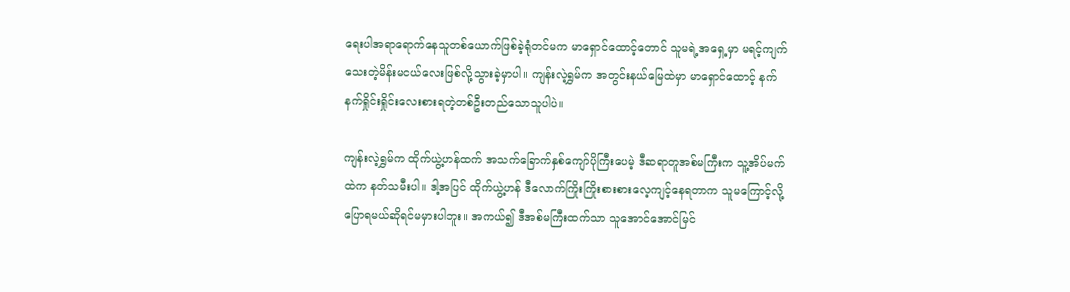ရေးပါအရာရောက်နေသူတစ်ယောက်ဖြစ်ခဲ့ရုံတင်မက မာရှောင်ထောင့်တောင် သူမရဲ့အရှေ့မှာ မရင့်ကျက်သေးတဲ့မိန်းမငယ်လေးဖြစ်လို့သွားခဲ့မှာပါ။ ကျန်းလဲ့ရွှမ်က အတွင်းနယ်မြေထဲမှာ မာရှောင်ထောင့် နက်နက်ရှိုင်းရှိုင်းလေးစားရတဲ့တစ်ဦးတည်သောသူပါပဲ။

ကျန်းလဲ့ရွှမ်က ထိုက်ယွဲ့ဟန်ထက် အသက်ခြောက်နှစ်ကျော်ပိုကြီးပေမဲ့ ဒီဆရာတူအစ်မကြီးက သူ့အိပ်မက်ထဲက နတ်သမီးပါ။ ဒါ့အပြင် ထိုက်ယွဲ့ဟန် ဒီလောက်ကြိုးကြိုးစားစားလေ့ကျင့်နေရတာက သူမကြောင့်လို့ပြောရမယ်ဆိုရင်မမှားပါဘူး။ အကယ်၍ ဒီအစ်မကြီးထက်သာ သူအောင်အောင်မြင်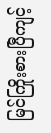မြင်ကြိုးစားပြီကျင့်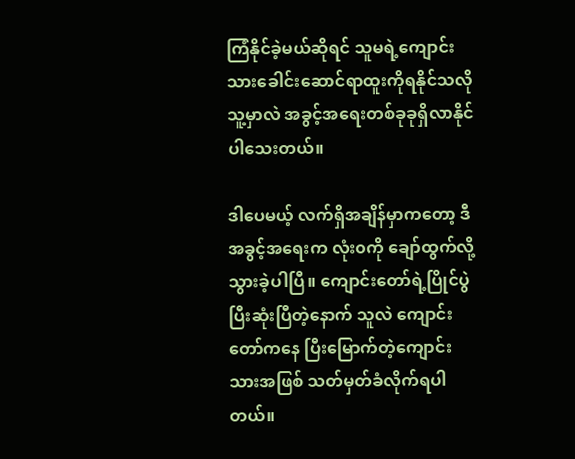ကြံနိုင်ခဲ့မယ်ဆိုရင် သူမရဲ့ကျောင်းသားခေါင်းဆောင်ရာထူးကိုရနိုင်သလို သူ့မှာလဲ အခွင့်အရေးတစ်ခုခုရှိလာနိုင်ပါသေးတယ်။

ဒါပေမယ့် လက်ရှိအချိန်မှာကတော့ ဒီအခွင့်အရေးက လုံး၀ကို ချော်ထွက်လို့သွားခဲ့ပါပြီ။ ကျောင်းတော်ရဲ့ပြိုင်ပွဲပြီးဆုံးပြီတဲ့နောက် သူလဲ ကျောင်းတော်ကနေ ပြီးမြောက်တဲ့ကျောင်းသားအဖြစ် သတ်မှတ်ခံလိုက်ရပါတယ်။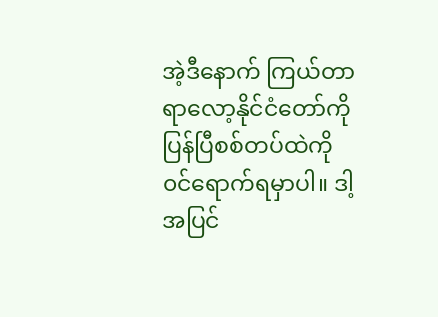အဲ့ဒီနောက် ကြယ်တာရာလော့နိုင်ငံတော်ကို ပြန်ပြီစစ်တပ်ထဲကို ၀င်ရောက်ရမှာပါ။ ဒါ့အပြင်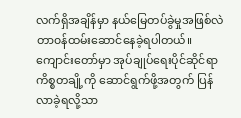လက်ရှိအချိန်မှာ နယ်မြေတပ်ခွဲမှုအဖြစ်လဲ တာ၀န်ထမ်းဆောင်နေခဲ့ရပါတယ်။ ကျောင်းတော်မှာ အုပ်ချုပ်ရေးပိုင်ဆိုင်ရာကိစ္စတချို့ကို ဆောင်ရွက်ဖို့အတွက် ပြန်လာခဲ့ရလို့သာ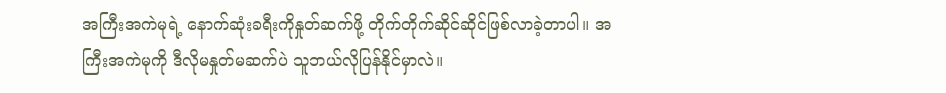အကြီးအကဲမုရဲ့ နောက်ဆုံးခရီးကိုနှုတ်ဆက်ဖို့ တိုက်တိုက်ဆိုင်ဆိုင်ဖြစ်လာခဲ့တာပါ။ အကြီးအကဲမုကို ဒီလိုမနှုတ်မဆက်ပဲ သူဘယ်လိုပြန်နိုင်မှာလဲ။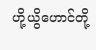ဟို့ယွိဟောင်တို့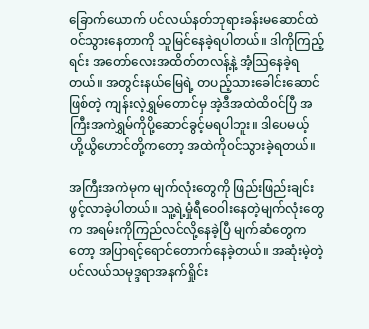ခြောက်ယောက် ပင်လယ်နတ်ဘုရားခန်းမဆောင်ထဲ၀င်သွားနေတာကို သူမြင်နေခဲ့ရပါတယ်။ ဒါကိုကြည့်ရင်း အတော်လေးအထိတ်တလန့်နဲ့ အံ့ဩနေခဲ့ရတယ်။ အတွင်းနယ်မြေရဲ့ တပည့်သားခေါင်းဆောင်ဖြစ်တဲ့ ကျန်းလဲ့ရွှမ်တောင်မှ အဲ့ဒီအထဲထိ၀င်ပြီ အကြီးအကဲရွှမ်ကိုပို့ဆောင်ခွင့်မရပါဘူး။ ဒါပေမယ့် ဟို့ယွိဟောင်တို့ကတော့ အထဲကို၀င်သွားခဲ့ရတယ်။

အကြီးအကဲမုက မျက်လုံးတွေကို ဖြည်းဖြည်းချင်းဖွင့်လာခဲ့ပါတယ်။ သူ့ရဲ့မှုံရီဝေ၀ါးနေတဲ့မျက်လုံးတွေက အရမ်းကိုကြည်လင်လို့နေခဲ့ပြီ မျက်ဆံတွေကတော့ အပြာရင့်ရောင်တောက်နေခဲ့တယ်။ အဆုံးမဲ့တဲ့ ပင်လယ်သမုဒ္ဒရာအနက်ရှိုင်း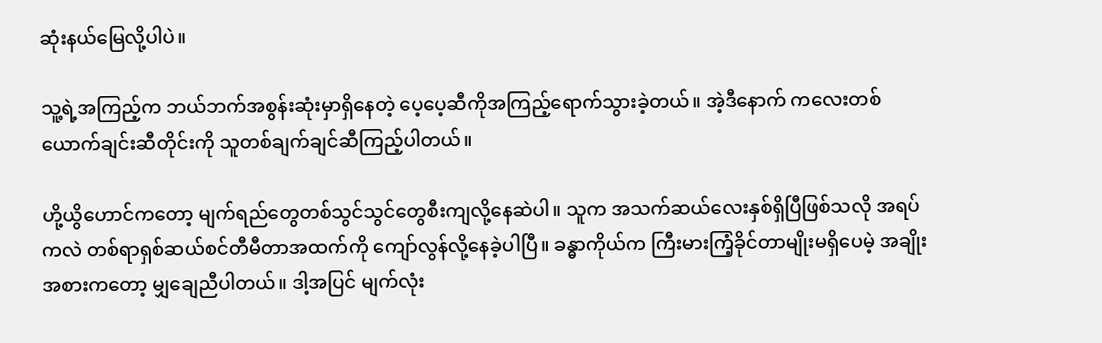ဆုံးနယ်မြေလို့ပါပဲ။

သူ့ရဲ့အကြည့်က ဘယ်ဘက်အစွန်းဆုံးမှာရှိနေတဲ့ ပေ့ပေ့ဆီကိုအကြည့်ရောက်သွားခဲ့တယ်။ အဲ့ဒီနောက် ကလေးတစ်ယောက်ချင်းဆီတိုင်းကို သူတစ်ချက်ချင်ဆီကြည့်ပါတယ်။

ဟို့ယွိဟောင်ကတော့ မျက်ရည်တွေတစ်သွင်သွင်တွေစီးကျလို့နေဆဲပါ။ သူက အသက်ဆယ်လေးနှစ်ရှိပြီဖြစ်သလို အရပ်ကလဲ တစ်ရာရှစ်ဆယ်စင်တီမီတာအထက်ကို ကျော်လွန်လို့နေခဲ့ပါပြီ။ ခန္ဓာကိုယ်က ကြီးမားကြံ့ခိုင်တာမျိုးမရှိပေမဲ့ အချိုးအစားကတော့ မျှချေညီပါတယ်။ ဒါ့အပြင် မျက်လုံး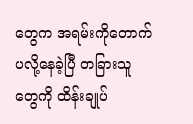တွေက အရမ်းကိုတောက်ပလို့နေခဲ့ပြီ တခြားသူတွေကို ထိန်းချုပ်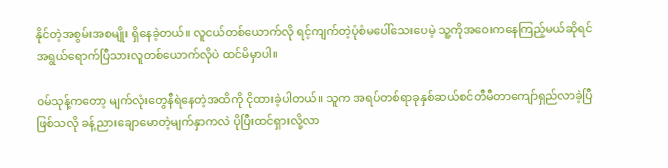နိုင်တဲ့အစွမ်းအစမျိုး ရှိနေခဲ့တယ်။ လူငယ်တစ်ယောက်လို ရင့်ကျက်တဲ့ပုံစံမပေါ်သေးပေမဲ့ သူ့ကိုအဝေးကနေကြည့်မယ်ဆိုရင် အရွယ်ရောက်ပြီသားလူတစ်ယောက်လိုပဲ ထင်မိမှာပါ။

၀မ်သုန့်ကတော့ မျက်လုံးတွေနီရဲနေတဲ့အထိကို ငိုထားခဲ့ပါတယ်။ သူက အရပ်တစ်ရာခုနှစ်ဆယ်စင်တီမီတာကျော်ရှည်လာခဲ့ပြီဖြစ်သလို ခန့်ညားချောမောတဲ့မျက်နှာကလဲ ပိုပြီးထင်ရှားလို့လာ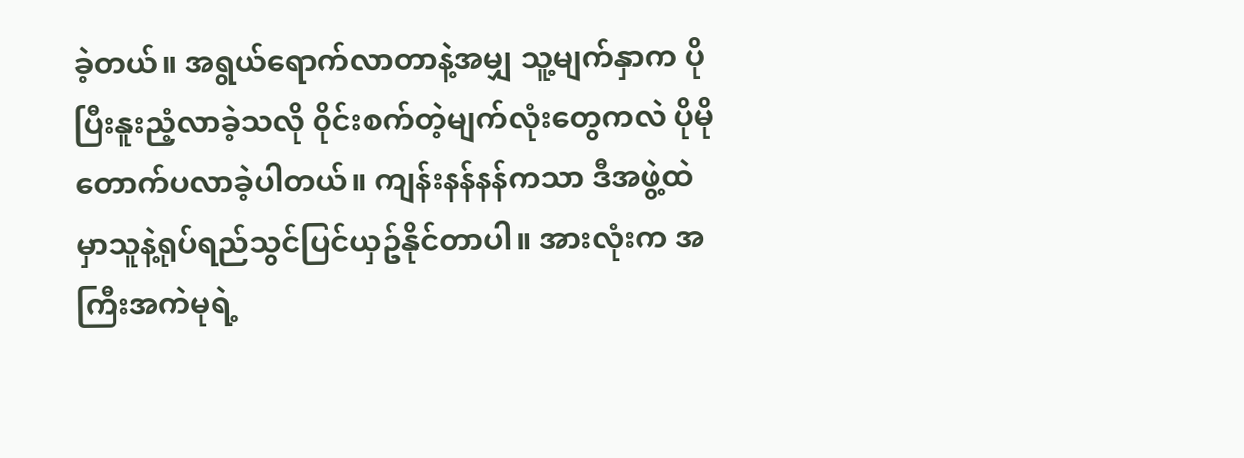ခဲ့တယ်။ အရွယ်ရောက်လာတာနဲ့အမျှ သူ့မျက်နှာက ပိုပြီးနူးညံ့လာခဲ့သလို ၀ိုင်းစက်တဲ့မျက်လုံးတွေကလဲ ပိုမိုတောက်ပလာခဲ့ပါတယ်။ ကျန်းနန်နန်ကသာ ဒီအဖွဲ့ထဲမှာသူနဲ့ရုပ်ရည်သွင်ပြင်ယှဥ်နိုင်တာပါ။ အားလုံးက အကြီးအကဲမုရဲ့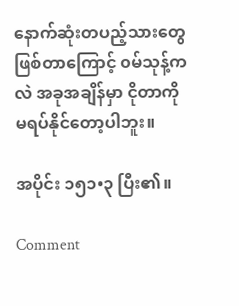နောက်ဆုံးတပည့်သားတွေဖြစ်တာကြောင့် ၀မ်သုန့်ကလဲ အခုအချိန်မှာ ငိုတာကိုမရပ်နိုင်တော့ပါဘူး။

အပိုင်း ၁၅၁•၃ ပြီး၏။

Comment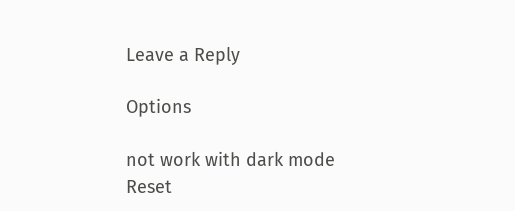Leave a Reply

Options

not work with dark mode
Reset